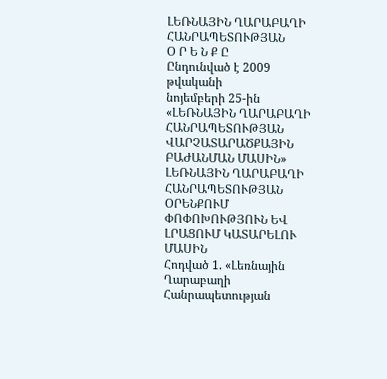ԼԵՌՆԱՅԻՆ ՂԱՐԱԲԱՂԻ ՀԱՆՐԱՊԵՏՈՒԹՅԱՆ
Օ Ր Ե Ն Ք Ը
Ընդունված է 2009 թվականի
նոյեմբերի 25-ին
«ԼԵՌՆԱՅԻՆ ՂԱՐԱԲԱՂԻ ՀԱՆՐԱՊԵՏՈՒԹՅԱՆ ՎԱՐՉԱՏԱՐԱԾՔԱՅԻՆ ԲԱԺԱՆՄԱՆ ՄԱՍԻՆ» ԼԵՌՆԱՅԻՆ ՂԱՐԱԲԱՂԻ ՀԱՆՐԱՊԵՏՈՒԹՅԱՆ ՕՐԵՆՔՈՒՄ ՓՈՓՈԽՈՒԹՅՈՒՆ ԵՎ ԼՐԱՑՈՒՄ ԿԱՏԱՐԵԼՈՒ ՄԱՍԻՆ
Հոդված 1. «Լեռնային Ղարաբաղի Հանրապետության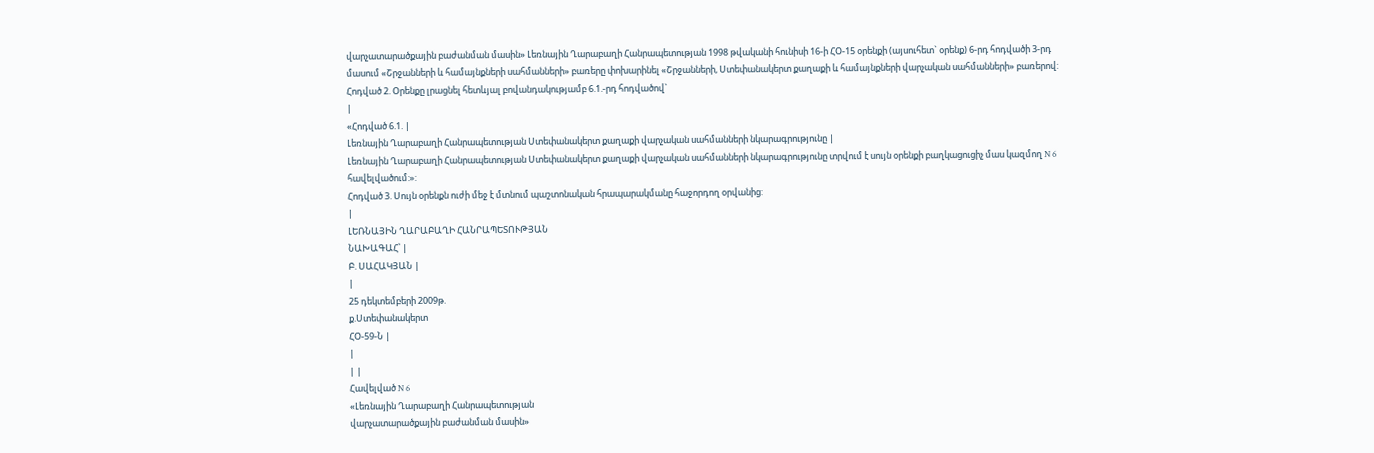վարչատարածքային բաժանման մասին» Լեռնային Ղարաբաղի Հանրապետության 1998 թվականի հունիսի 16-ի ՀՕ-15 օրենքի (այսուհետ` օրենք) 6-րդ հոդվածի 3-րդ մասում «Շրջանների և համայնքների սահմանների» բառերը փոխարինել «Շրջանների, Ստեփանակերտ քաղաքի և համայնքների վարչական սահմանների» բառերով:
Հոդված 2. Օրենքը լրացնել հետևյալ բովանդակությամբ 6.1.-րդ հոդվածով`
|
«Հոդված 6.1. |
Լեռնային Ղարաբաղի Հանրապետության Ստեփանակերտ քաղաքի վարչական սահմանների նկարագրությունը |
Լեռնային Ղարաբաղի Հանրապետության Ստեփանակերտ քաղաքի վարչական սահմանների նկարագրությունը տրվում է սույն օրենքի բաղկացուցիչ մաս կազմող N 6 հավելվածում:»:
Հոդված 3. Սույն օրենքն ուժի մեջ է մտնում պաշտոնական հրապարակմանը հաջորդող օրվանից:
|
ԼԵՌՆԱՅԻՆ ՂԱՐԱԲԱՂԻ ՀԱՆՐԱՊԵՏՈՒԹՅԱՆ
ՆԱԽԱԳԱՀ՝ |
Բ. ՍԱՀԱԿՅԱՆ |
|
25 դեկտեմբերի 2009թ.
ք.Ստեփանակերտ
ՀՕ-59-Ն |
|
| |
Հավելված N 6
«Լեռնային Ղարաբաղի Հանրապետության
վարչատարածքային բաժանման մասին»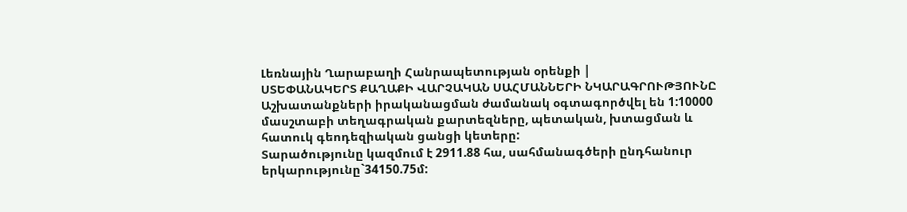Լեռնային Ղարաբաղի Հանրապետության օրենքի |
ՍՏԵՓԱՆԱԿԵՐՏ ՔԱՂԱՔԻ ՎԱՐՉԱԿԱՆ ՍԱՀՄԱՆՆԵՐԻ ՆԿԱՐԱԳՐՈՒԹՅՈՒՆԸ
Աշխատանքների իրականացման ժամանակ օգտագործվել են 1:10000 մասշտաբի տեղագրական քարտեզները, պետական, խտացման և հատուկ գեոդեզիական ցանցի կետերը:
Տարածությունը կազմում է 2911.88 հա, սահմանագծերի ընդհանուր երկարությունը`34150.75մ: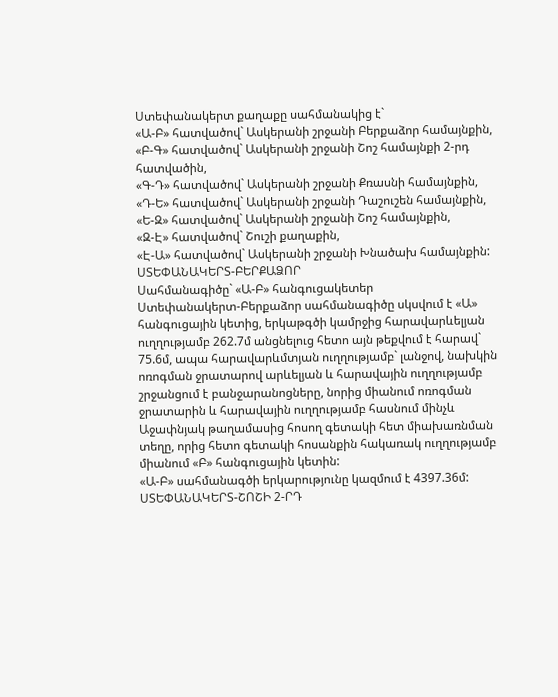Ստեփանակերտ քաղաքը սահմանակից է`
«Ա-Բ» հատվածով` Ասկերանի շրջանի Բերքաձոր համայնքին,
«Բ-Գ» հատվածով` Ասկերանի շրջանի Շոշ համայնքի 2-րդ հատվածին,
«Գ-Դ» հատվածով` Ասկերանի շրջանի Քռասնի համայնքին,
«Դ-Ե» հատվածով` Ասկերանի շրջանի Դաշուշեն համայնքին,
«Ե-Զ» հատվածով` Ասկերանի շրջանի Շոշ համայնքին,
«Զ-Է» հատվածով` Շուշի քաղաքին,
«Է-Ա» հատվածով` Ասկերանի շրջանի Խնածախ համայնքին:
ՍՏԵՓԱՆԱԿԵՐՏ-ԲԵՐՔԱՁՈՐ
Սահմանագիծը` «Ա-Բ» հանգուցակետեր
Ստեփանակերտ-Բերքաձոր սահմանագիծը սկսվում է «Ա» հանգուցային կետից, երկաթգծի կամրջից հարավարևելյան ուղղությամբ 262.7մ անցնելուց հետո այն թեքվում է հարավ` 75.6մ, ապա հարավարևմտյան ուղղությամբ` լանջով, նախկին ոռոգման ջրատարով արևելյան և հարավային ուղղությամբ շրջանցում է բանջարանոցները, նորից միանում ոռոգման ջրատարին և հարավային ուղղությամբ հասնում մինչև Աջափնյակ թաղամասից հոսող գետակի հետ միախառնման տեղը, որից հետո գետակի հոսանքին հակառակ ուղղությամբ միանում «Բ» հանգուցային կետին:
«Ա-Բ» սահմանագծի երկարությունը կազմում է 4397.36մ:
ՍՏԵՓԱՆԱԿԵՐՏ-ՇՈՇԻ 2-ՐԴ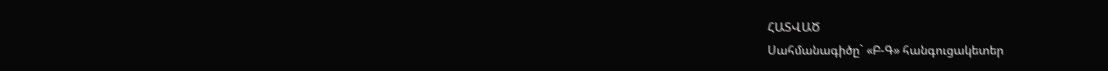ՀԱՏՎԱԾ
Սահմանագիծը` «Բ-Գ» հանգուցակետեր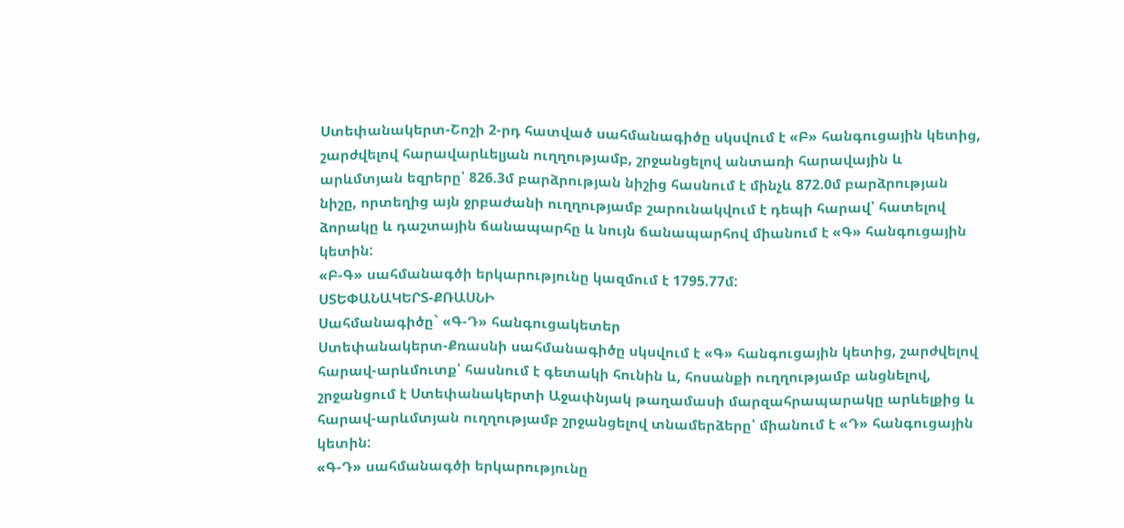Ստեփանակերտ-Շոշի 2-րդ հատված սահմանագիծը սկսվում է «Բ» հանգուցային կետից, շարժվելով հարավարևելյան ուղղությամբ, շրջանցելով անտառի հարավային և արևմտյան եզրերը՝ 826.3մ բարձրության նիշից հասնում է մինչև 872.0մ բարձրության նիշը, որտեղից այն ջրբաժանի ուղղությամբ շարունակվում է դեպի հարավ՝ հատելով ձորակը և դաշտային ճանապարհը և նույն ճանապարհով միանում է «Գ» հանգուցային կետին:
«Բ-Գ» սահմանագծի երկարությունը կազմում է 1795.77մ:
ՍՏԵՓԱՆԱԿԵՐՏ-ՔՌԱՍՆԻ
Սահմանագիծը` «Գ-Դ» հանգուցակետեր
Ստեփանակերտ-Քռասնի սահմանագիծը սկսվում է «Գ» հանգուցային կետից, շարժվելով հարավ-արևմուտք՝ հասնում է գետակի հունին և, հոսանքի ուղղությամբ անցնելով, շրջանցում է Ստեփանակերտի Աջափնյակ թաղամասի մարզահրապարակը արևելքից և հարավ-արևմտյան ուղղությամբ շրջանցելով տնամերձերը՝ միանում է «Դ» հանգուցային կետին:
«Գ-Դ» սահմանագծի երկարությունը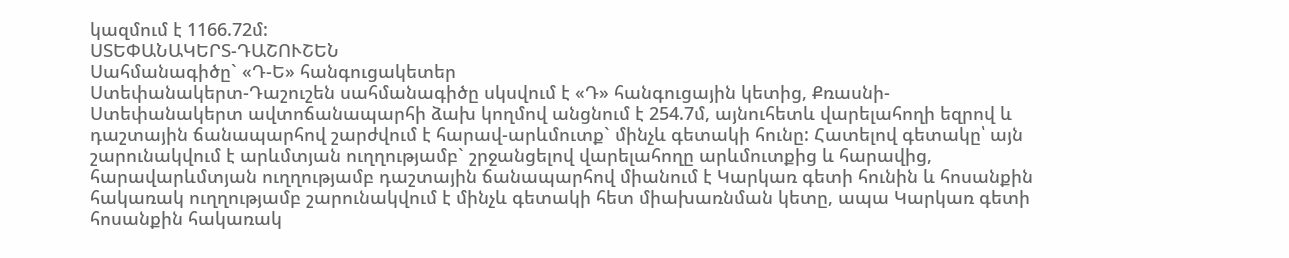կազմում է 1166.72մ:
ՍՏԵՓԱՆԱԿԵՐՏ-ԴԱՇՈՒՇԵՆ
Սահմանագիծը` «Դ-Ե» հանգուցակետեր
Ստեփանակերտ-Դաշուշեն սահմանագիծը սկսվում է «Դ» հանգուցային կետից, Քռասնի-Ստեփանակերտ ավտոճանապարհի ձախ կողմով անցնում է 254.7մ, այնուհետև վարելահողի եզրով և դաշտային ճանապարհով շարժվում է հարավ-արևմուտք` մինչև գետակի հունը: Հատելով գետակը՝ այն շարունակվում է արևմտյան ուղղությամբ` շրջանցելով վարելահողը արևմուտքից և հարավից, հարավարևմտյան ուղղությամբ դաշտային ճանապարհով միանում է Կարկառ գետի հունին և հոսանքին հակառակ ուղղությամբ շարունակվում է մինչև գետակի հետ միախառնման կետը, ապա Կարկառ գետի հոսանքին հակառակ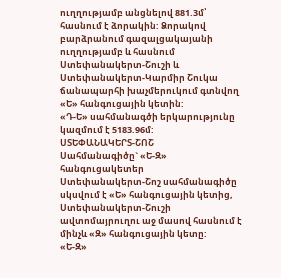ուղղությամբ անցնելով 881.3մ՝ հասնում է ձորակին: Ձորակով բարձրանում գազալցակայանի ուղղությամբ և հասնում Ստեփանակերտ-Շուշի և Ստեփանակերտ-Կարմիր Շուկա ճանապարհի խաչմերուկում գտնվող «Ե» հանգուցային կետին:
«Դ-Ե» սահմանագծի երկարությունը կազմում է 5183.96մ:
ՍՏԵՓԱՆԱԿԵՐՏ-ՇՈՇ
Սահմանագիծը` «Ե-Զ» հանգուցակետեր
Ստեփանակերտ-Շոշ սահմանագիծը սկսվում է «Ե» հանգուցային կետից, Ստեփանակերտ-Շուշի ավտոմայրուղու աջ մասով հասնում է մինչև «Զ» հանգուցային կետը:
«Ե-Զ»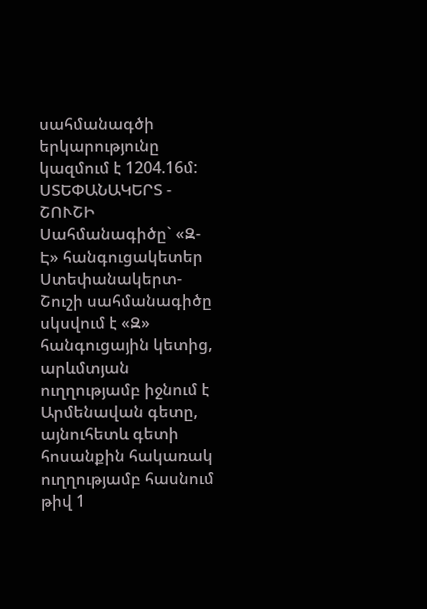սահմանագծի երկարությունը կազմում է 1204.16մ:
ՍՏԵՓԱՆԱԿԵՐՏ - ՇՈՒՇԻ
Սահմանագիծը` «Զ- Է» հանգուցակետեր
Ստեփանակերտ-Շուշի սահմանագիծը սկսվում է «Զ» հանգուցային կետից, արևմտյան ուղղությամբ իջնում է Արմենավան գետը, այնուհետև գետի հոսանքին հակառակ ուղղությամբ հասնում թիվ 1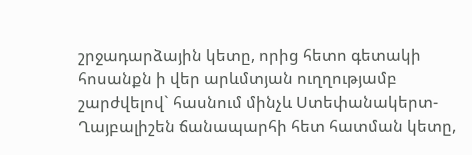շրջադարձային կետը, որից հետո գետակի հոսանքն ի վեր արևմտյան ուղղությամբ շարժվելով` հասնում մինչև Ստեփանակերտ-Ղայբալիշեն ճանապարհի հետ հատման կետը,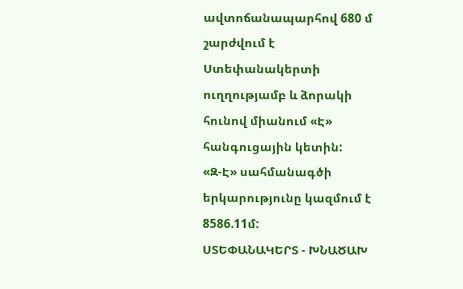ավտոճանապարհով 680 մ շարժվում է Ստեփանակերտի ուղղությամբ և ձորակի հունով միանում «Է» հանգուցային կետին:
«Զ-Է» սահմանագծի երկարությունը կազմում է 8586.11մ:
ՍՏԵՓԱՆԱԿԵՐՏ - ԽՆԱԾԱԽ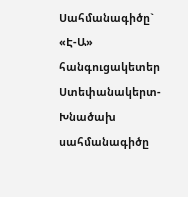Սահմանագիծը` «Է-Ա» հանգուցակետեր
Ստեփանակերտ-Խնածախ սահմանագիծը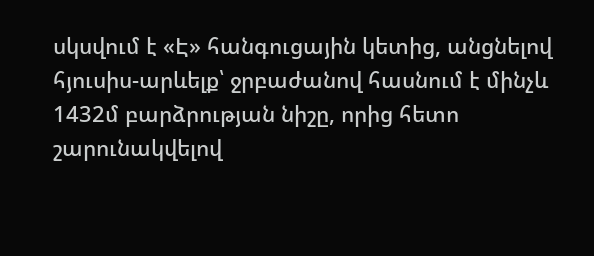սկսվում է «Է» հանգուցային կետից, անցնելով հյուսիս-արևելք՝ ջրբաժանով հասնում է մինչև 1432մ բարձրության նիշը, որից հետո շարունակվելով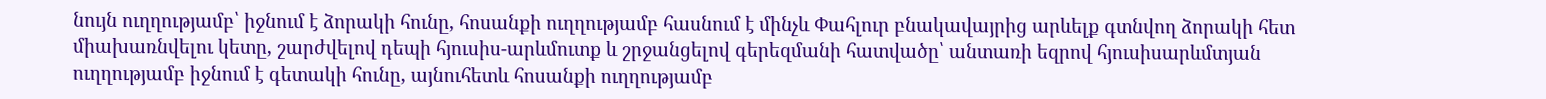նույն ուղղությամբ՝ իջնում է ձորակի հունը, հոսանքի ուղղությամբ հասնում է մինչև Փահլուր բնակավայրից արևելք գտնվող ձորակի հետ միախառնվելու կետը, շարժվելով դեպի հյուսիս-արևմուտք և շրջանցելով գերեզմանի հատվածը՝ անտառի եզրով հյուսիսարևմտյան ուղղությամբ իջնում է գետակի հունը, այնուհետև հոսանքի ուղղությամբ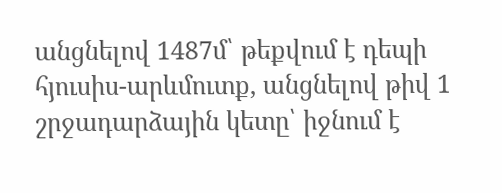անցնելով 1487մ՝ թեքվում է դեպի հյուսիս-արևմուտք, անցնելով թիվ 1 շրջադարձային կետը՝ իջնում է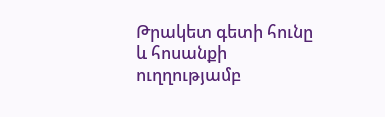Թրակետ գետի հունը և հոսանքի ուղղությամբ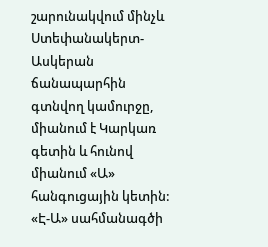շարունակվում մինչև Ստեփանակերտ-Ասկերան ճանապարհին գտնվող կամուրջը, միանում է Կարկառ գետին և հունով միանում «Ա» հանգուցային կետին:
«Է-Ա» սահմանագծի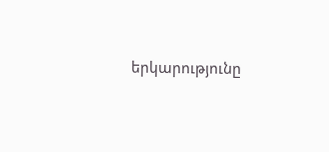երկարությունը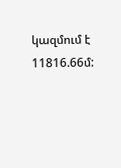կազմում է 11816.66մ: